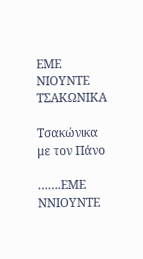ΕΜΕ ΝΙΟΥΝΤΕ ΤΣΑΚΩΝΙΚΑ

Τσακώνικα με τον Πάνο

…….ΕΜΕ ΝΝΙΟΥΝΤΕ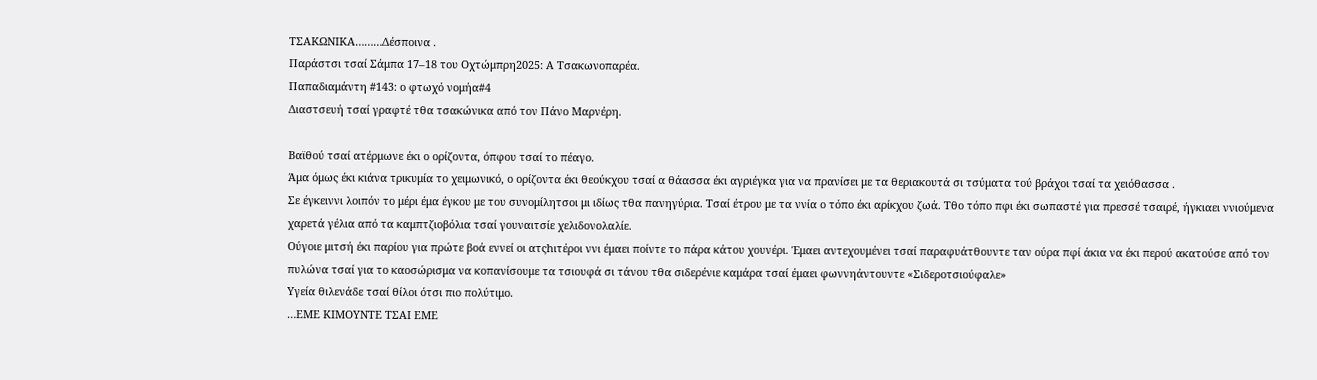ΤΣΑΚΩΝΙΚΑ………Δέσποινα .
Παράστσι τσαί Σάμπα 17–18 του Οχτώμπρη2025: Α Τσακωνοπαρέα.
Παπαδιαμάντη #143: ο φτωχό νομήα#4
Διαστσευή τσαί γραφτέ τθα τσακώνικα από τον Πάνο Μαρνέρη.

Βαϊθού τσαί ατέρμωνε έκι ο ορίζοντα, όπφου τσαί το πέαγο.
Άμα όμως έκι κιάνα τρικυμία το χειμωνικό, ο ορίζοντα έκι θεούκχου τσαί α θάασσα έκι αγριέγκα για να πρανίσει με τα θεριακουτά σι τσύματα τού βράχοι τσαί τα χειόθασσα .
Σε έγκειννι λοιπόν το μέρι έμα έγκου με του συνομίλητσοι μι ιδίως τθα πανηγύρια. Τσαί έτρου με τα ννία ο τόπο έκι αρίκχου ζωά. Τθο τόπο πφι έκι σωπαστέ για πρεσσέ τσαιρέ, ήγκιαει ννιούμενα χαρετά γέλια από τα καμπτζιοβόλια τσαί γουναιτσίε χελιδονολαλίε.
Ούγοιε μιτσή έκι παρίου για πρώτε βοά εννεί οι ατςhιτέροι ννι έμαει ποίντε το πάρα κάτου χουνέρι. Έμαει αντεχουμένει τσαί παραφυάτθουντε ταν ούρα πφί άκια να έκι περού ακατούσε από τον πυλώνα τσαί για το καοσώρισμα να κοπανίσουμε τα τσιουφά σι τάνου τθα σιδερένιε καμάρα τσαί έμαει φωννηάντουντε «Σιδεροτσιούφαλε»
Υγεία θιλενάδε τσαί θίλοι ότσι πιο πολύτιμο.
…ΕΜΕ ΚΙΜΟΥΝΤΕ ΤΣΑΙ ΕΜΕ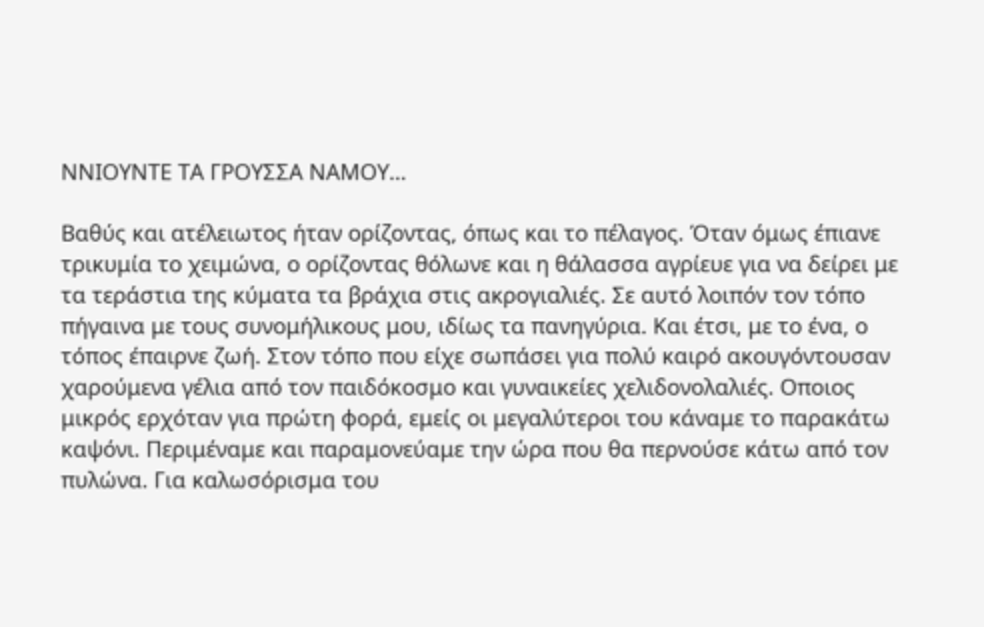ΝΝΙΟΥΝΤΕ ΤΑ ΓΡΟΥΣΣΑ ΝΑΜΟΥ…

Βαθύς και ατέλειωτος ήταν ορίζοντας, όπως και το πέλαγος. Όταν όμως έπιανε τρικυμία το χειμώνα, ο ορίζοντας θόλωνε και η θάλασσα αγρίευε για να δείρει με τα τεράστια της κύματα τα βράχια στις ακρογιαλιές. Σε αυτό λοιπόν τον τόπο πήγαινα με τους συνομήλικους μου, ιδίως τα πανηγύρια. Και έτσι, με το ένα, ο τόπος έπαιρνε ζωή. Στον τόπο που είχε σωπάσει για πολύ καιρό ακουγόντουσαν χαρούμενα γέλια από τον παιδόκοσμο και γυναικείες χελιδονολαλιές. Οποιος μικρός ερχόταν για πρώτη φορά, εμείς οι μεγαλύτεροι του κάναμε το παρακάτω καψόνι. Περιμέναμε και παραμονεύαμε την ώρα που θα περνούσε κάτω από τον πυλώνα. Για καλωσόρισμα του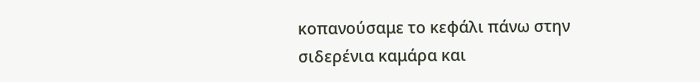κοπανούσαμε το κεφάλι πάνω στην σιδερένια καμάρα και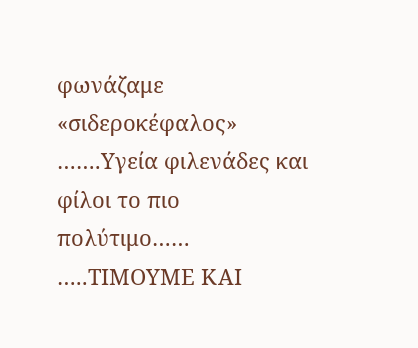φωνάζαμε «σιδεροκέφαλος»
…….Υγεία φιλενάδες και φίλοι το πιο πολύτιμο……
…..ΤΙΜΟΥΜΕ ΚΑΙ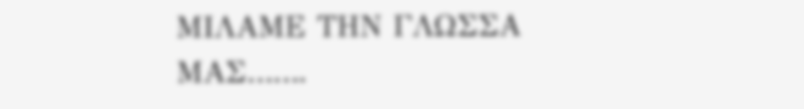ΜΙΛΑΜΕ ΤΗΝ ΓΛΩΣΣΑ ΜΑΣ…….